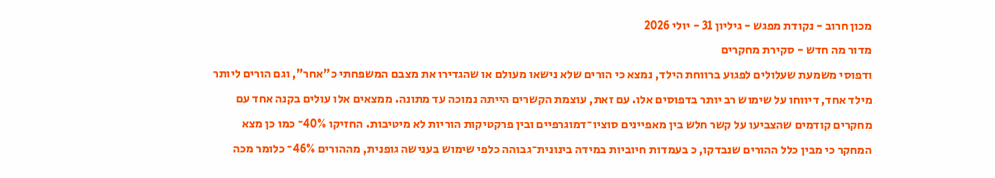מכון חרוב - נקודת מפגש - גיליון 31 - יולי 2026
מדור מה חדש - סקירת מחקרים
ודפוסי משמעת שעלולים לפגוע ברווחת הילד, נמצא כי הורים שלא נישאו מעולם או שהגדירו את מצבם המשפחתי כ"אחר", וגם הורים ליותר מילד אחד, דיווחו על שימוש רב יותר בדפוסים אלו. עם זאת, עוצמת הקשרים הייתה נמוכה עד מתונה. ממצאים אלו עולים בקנה אחד עם מחקרים קודמים שהצביעו על קשר חלש בין מאפיינים סוציו־דמוגרפיים ובין פרקטיקות הוריות לא מיטיבות. החזיקו 40%־ כמו כן מצא המחקר כי מבין כלל ההורים שנבדקו, כ בעמדות חיוביות במידה בינונית־גבוהה כלפי שימוש בענישה גופנית, מההורים 46%־ כלומר מכה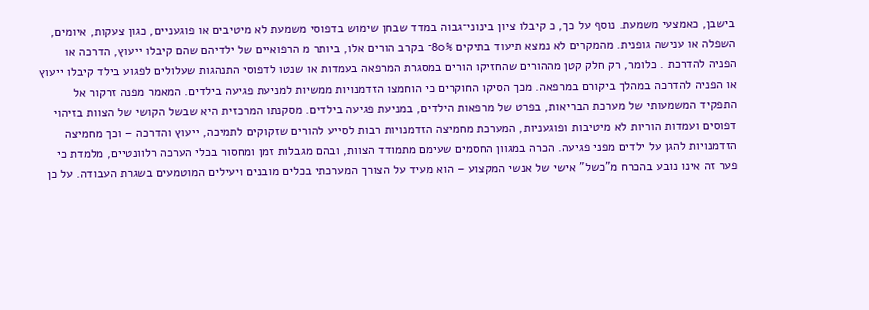בישבן, כאמצעי משמעת. נוסף על כך, כ קיבלו ציון בינוני־גבוה במדד שבחן שימוש בדפוסי משמעת לא מיטיבים או פוגעניים, כגון צעקות, איומים, השפלה או ענישה גופנית. מהמקרים לא נמצא תיעוד בתיקים 80%־ בקרב הורים אלו, ביותר מ הרפואיים של ילדיהם שהם קיבלו ייעוץ, הדרכה או הפניה להדרכת . כלומר, רק חלק קטן מההורים שהחזיקו הורים במסגרת המרפאה בעמדות או שנטו לדפוסי התנהגות שעלולים לפגוע בילד קיבלו ייעוץ או הפניה להדרכה במהלך ביקורם במרפאה. מכך הסיקו החוקרים כי הוחמצו הזדמנויות ממשיות למניעת פגיעה בילדים. המאמר מפנה זרקור אל התפקיד המשמעותי של מערכת הבריאות, בפרט של מרפאות הילדים, במניעת פגיעה בילדים. מסקנתו המרכזית היא שבשל הקושי של הצוות בזיהוי דפוסים ועמדות הוריות לא מיטיבות ופוגעניות, המערכת מחמיצה הזדמנויות רבות לסייע להורים שזקוקים לתמיכה, ייעוץ והדרכה – וכך מחמיצה הזדמנויות להגן על ילדים מפני פגיעה. הכרה במגוון החסמים שעימם מתמודד הצוות, ובהם מגבלות זמן ומחסור בכלי הערכה רלוונטיים, מלמדת כי פער זה אינו נובע בהכרח מ"כשל" אישי של אנשי המקצוע – הוא מעיד על הצורך המערכתי בכלים מובנים ויעילים המוטמעים בשגרת העבודה. על כן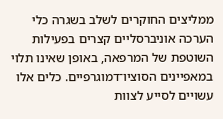ממליצים החוקרים לשלב בשגרה כלי הערכה אוניברסליים קצרים בפעילות השוטפת של המרפאה, באופן שאינו תלוי במאפיינים הסוציו־דמוגרפיים. כלים אלו עשויים לסייע לצוות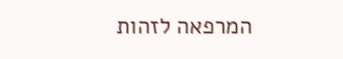המרפאה לזהות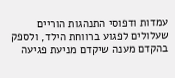עמדות ודפוסי התנהגות הוריים שעלולים לפגוע ברווחת הילד, ולספק בהקדם מענה שיקדם מניעת פגיעה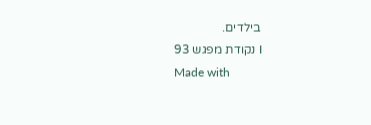בילדים.
I נקודת מפגש 93
Made with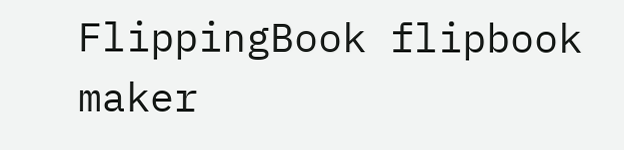FlippingBook flipbook maker